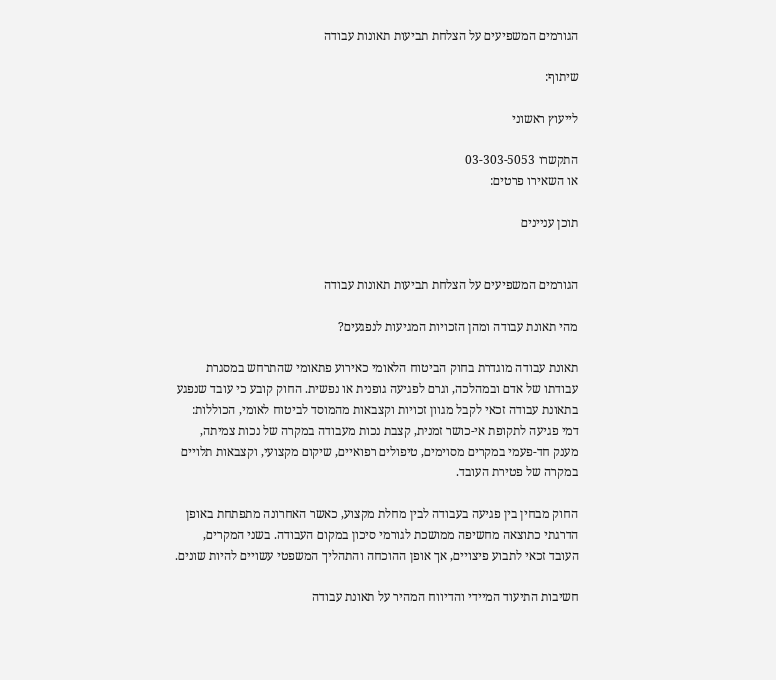הגורמים המשפיעים על הצלחת תביעות תאונות עבודה

שיתוף:

לייעוץ ראשוני

התקשרו 03-303-5053
או השאירו פרטים:

תוכן עניינים


הגורמים המשפיעים על הצלחת תביעות תאונות עבודה

מהי תאונת עבודה ומהן הזכויות המגיעות לנפגעים?

תאונת עבודה מוגדרת בחוק הביטוח הלאומי כאירוע פתאומי שהתרחש במסגרת עבודתו של אדם ובמהלכה, וגרם לפגיעה גופנית או נפשית. החוק קובע כי עובד שנפגע בתאונת עבודה זכאי לקבל מגוון זכויות וקצבאות מהמוסד לביטוח לאומי, הכוללות: דמי פגיעה לתקופת אי-כושר זמנית, קצבת נכות מעבודה במקרה של נכות צמיתה, מענק חד-פעמי במקרים מסוימים, טיפולים רפואיים, שיקום מקצועי, וקצבאות תלויים במקרה של פטירת העובד.

החוק מבחין בין פגיעה בעבודה לבין מחלת מקצוע, כאשר האחרונה מתפתחת באופן הדרגתי כתוצאה מחשיפה ממושכת לגורמי סיכון במקום העבודה. בשני המקרים, העובד זכאי לתבוע פיצויים, אך אופן ההוכחה והתהליך המשפטי עשויים להיות שונים.

חשיבות התיעוד המיידי והדיווח המהיר על תאונת עבודה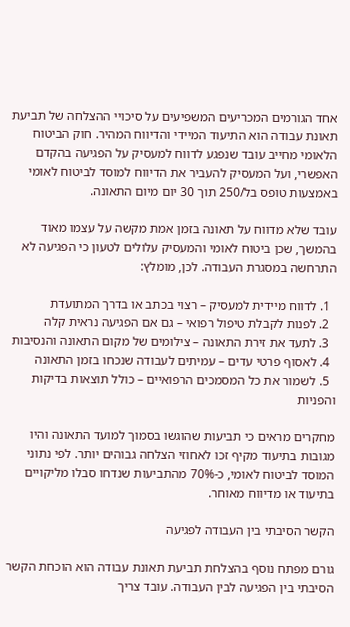אחד הגורמים המכריעים המשפיעים על סיכויי ההצלחה של תביעת תאונת עבודה הוא התיעוד המיידי והדיווח המהיר. חוק הביטוח הלאומי מחייב עובד שנפגע לדווח למעסיק על הפגיעה בהקדם האפשרי, ועל המעסיק להעביר את הדיווח למוסד לביטוח לאומי באמצעות טופס בל/250 תוך 30 יום מיום התאונה.

עובד שלא מדווח על תאונה בזמן אמת מקשה על עצמו מאוד בהמשך, שכן ביטוח לאומי והמעסיק עלולים לטעון כי הפגיעה לא התרחשה במסגרת העבודה. לכן, מומלץ:

  1. לדווח מיידית למעסיק – רצוי בכתב או בדרך המתועדת
  2. לפנות לקבלת טיפול רפואי – גם אם הפגיעה נראית קלה
  3. לתעד את זירת התאונה – צילומים של מקום התאונה והנסיבות
  4. לאסוף פרטי עדים – עמיתים לעבודה שנכחו בזמן התאונה
  5. לשמור את כל המסמכים הרפואיים – כולל תוצאות בדיקות והפניות

מחקרים מראים כי תביעות שהוגשו בסמוך למועד התאונה והיו מגובות בתיעוד מקיף זכו לאחוזי הצלחה גבוהים יותר. לפי נתוני המוסד לביטוח לאומי, כ-70% מהתביעות שנדחו סבלו מליקויים בתיעוד או מדיווח מאוחר.

הקשר הסיבתי בין העבודה לפגיעה

גורם מפתח נוסף בהצלחת תביעת תאונת עבודה הוא הוכחת הקשר הסיבתי בין הפגיעה לבין העבודה. עובד צריך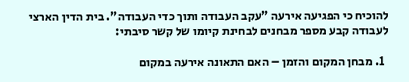להוכיח כי הפגיעה אירעה "עקב העבודה ותוך כדי העבודה". בית הדין הארצי לעבודה קבע מספר מבחנים לבחינת קיומו של קשר סיבתי:

  1. מבחן המקום והזמן – האם התאונה אירעה במקום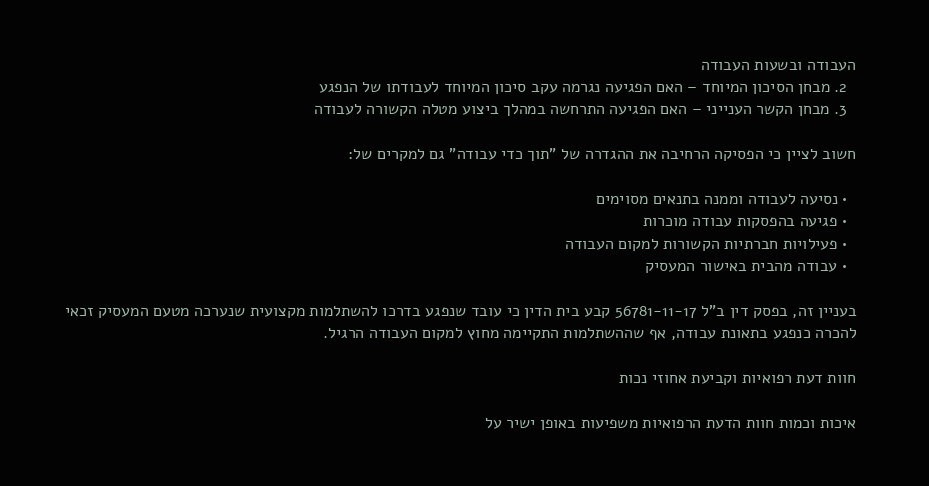העבודה ובשעות העבודה
  2. מבחן הסיכון המיוחד – האם הפגיעה נגרמה עקב סיכון המיוחד לעבודתו של הנפגע
  3. מבחן הקשר הענייני – האם הפגיעה התרחשה במהלך ביצוע מטלה הקשורה לעבודה

חשוב לציין כי הפסיקה הרחיבה את ההגדרה של "תוך כדי עבודה" גם למקרים של:

  • נסיעה לעבודה וממנה בתנאים מסוימים
  • פגיעה בהפסקות עבודה מוכרות
  • פעילויות חברתיות הקשורות למקום העבודה
  • עבודה מהבית באישור המעסיק

בעניין זה, בפסק דין ב"ל 56781-11-17 קבע בית הדין כי עובד שנפגע בדרכו להשתלמות מקצועית שנערכה מטעם המעסיק זכאי להכרה כנפגע בתאונת עבודה, אף שההשתלמות התקיימה מחוץ למקום העבודה הרגיל.

חוות דעת רפואיות וקביעת אחוזי נכות

איכות וכמות חוות הדעת הרפואיות משפיעות באופן ישיר על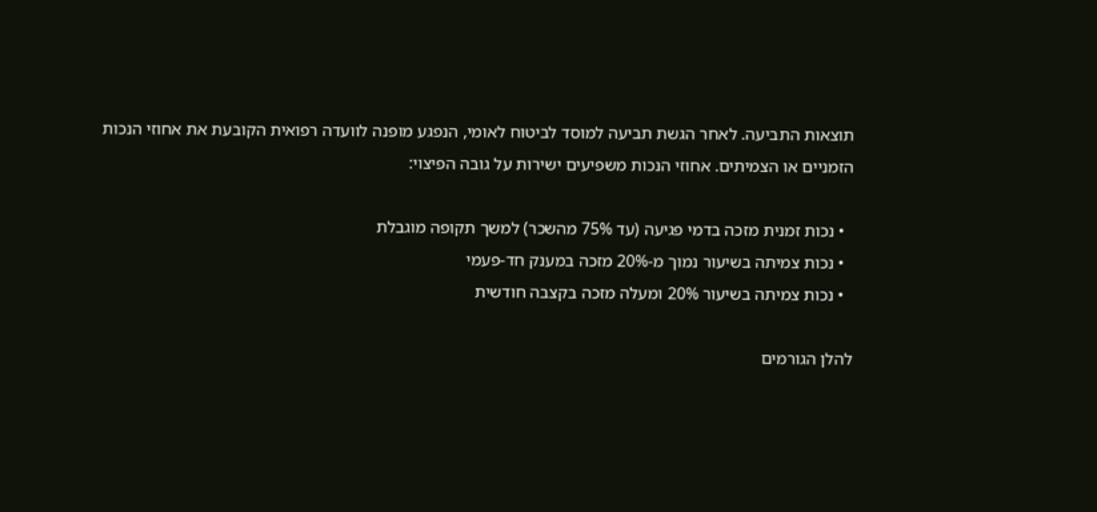תוצאות התביעה. לאחר הגשת תביעה למוסד לביטוח לאומי, הנפגע מופנה לוועדה רפואית הקובעת את אחוזי הנכות הזמניים או הצמיתים. אחוזי הנכות משפיעים ישירות על גובה הפיצוי:

  • נכות זמנית מזכה בדמי פגיעה (עד 75% מהשכר) למשך תקופה מוגבלת
  • נכות צמיתה בשיעור נמוך מ-20% מזכה במענק חד-פעמי
  • נכות צמיתה בשיעור 20% ומעלה מזכה בקצבה חודשית

להלן הגורמים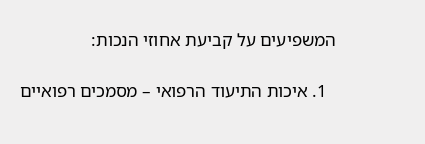המשפיעים על קביעת אחוזי הנכות:

  1. איכות התיעוד הרפואי – מסמכים רפואיים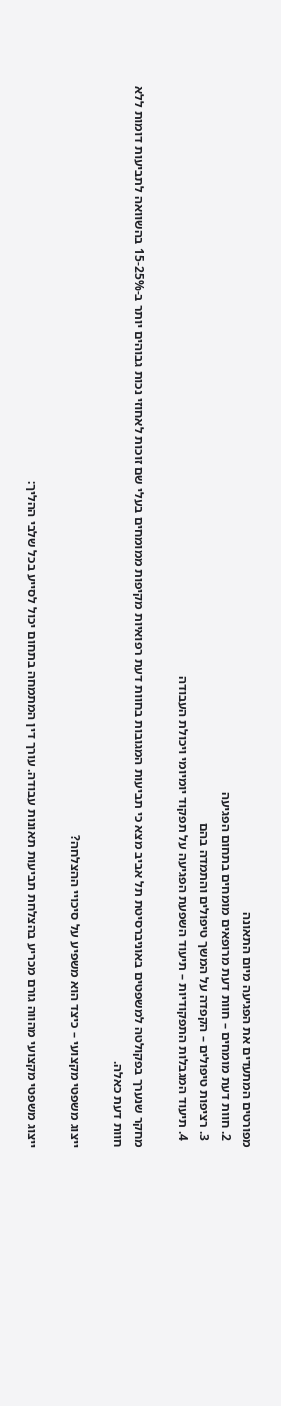מפורטים המתעדים את הפגיעה מיום התאונה
  2. חוות דעת מומחים – חוות דעת מרופאים מומחים בתחום הפגיעה
  3. רציפות טיפולים – הקפדה על המשך טיפולים והתמדה בהם
  4. תיעוד המגבלות התפקודיות – תיעוד השפעת הפגיעה על תפקוד יומיומי ויכולת העבודה

מחקר שנערך בפקולטה למשפטים באוניברסיטת תל אביב מצא כי תביעות המגובות בחוות דעת רפואיות מקיפות ממומחים בעלי שם זוכות לאחוזי נכות גבוהים יותר ב-15-25% בהשוואה לתביעות דומות ללא חוות דעת כאלה.

ייצוג משפטי מקצועי – כיצד הוא משפיע על סיכויי ההצלחה?

ייצוג משפטי מקצועי מהווה גורם מכריע בהצלחת תביעות תאונות עבודה. עורך דין המתמחה בתחום יכול לסייע בכל שלבי ההליך: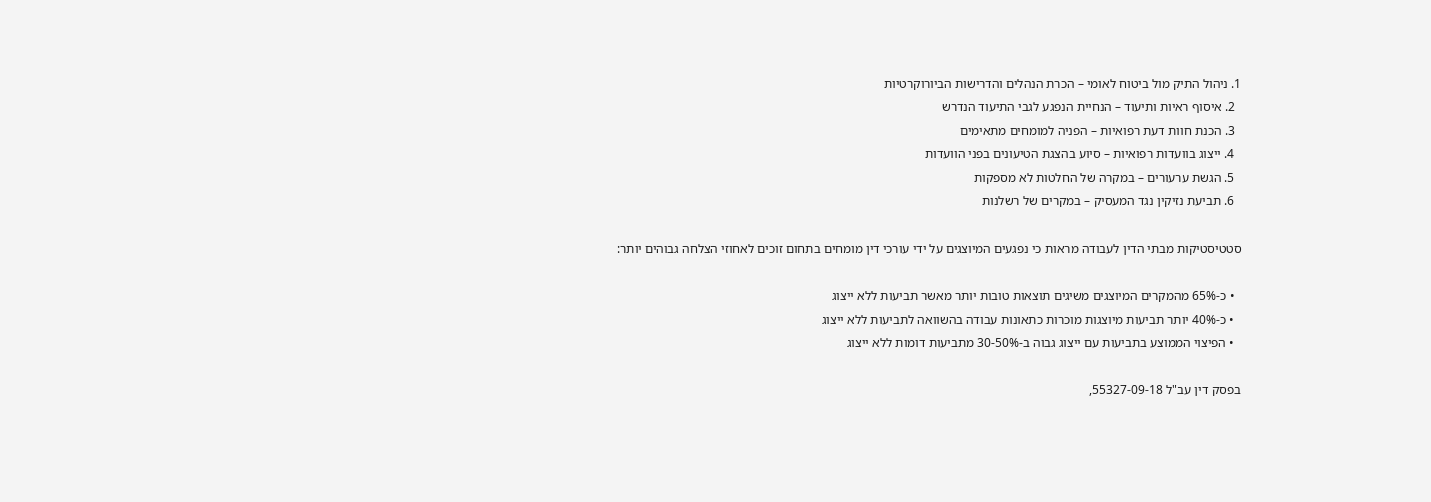1. ניהול התיק מול ביטוח לאומי – הכרת הנהלים והדרישות הביורוקרטיות
  2. איסוף ראיות ותיעוד – הנחיית הנפגע לגבי התיעוד הנדרש
  3. הכנת חוות דעת רפואיות – הפניה למומחים מתאימים
  4. ייצוג בוועדות רפואיות – סיוע בהצגת הטיעונים בפני הוועדות
  5. הגשת ערעורים – במקרה של החלטות לא מספקות
  6. תביעת נזיקין נגד המעסיק – במקרים של רשלנות

סטטיסטיקות מבתי הדין לעבודה מראות כי נפגעים המיוצגים על ידי עורכי דין מומחים בתחום זוכים לאחוזי הצלחה גבוהים יותר:

  • כ-65% מהמקרים המיוצגים משיגים תוצאות טובות יותר מאשר תביעות ללא ייצוג
  • כ-40% יותר תביעות מיוצגות מוכרות כתאונות עבודה בהשוואה לתביעות ללא ייצוג
  • הפיצוי הממוצע בתביעות עם ייצוג גבוה ב-30-50% מתביעות דומות ללא ייצוג

בפסק דין עב"ל 55327-09-18,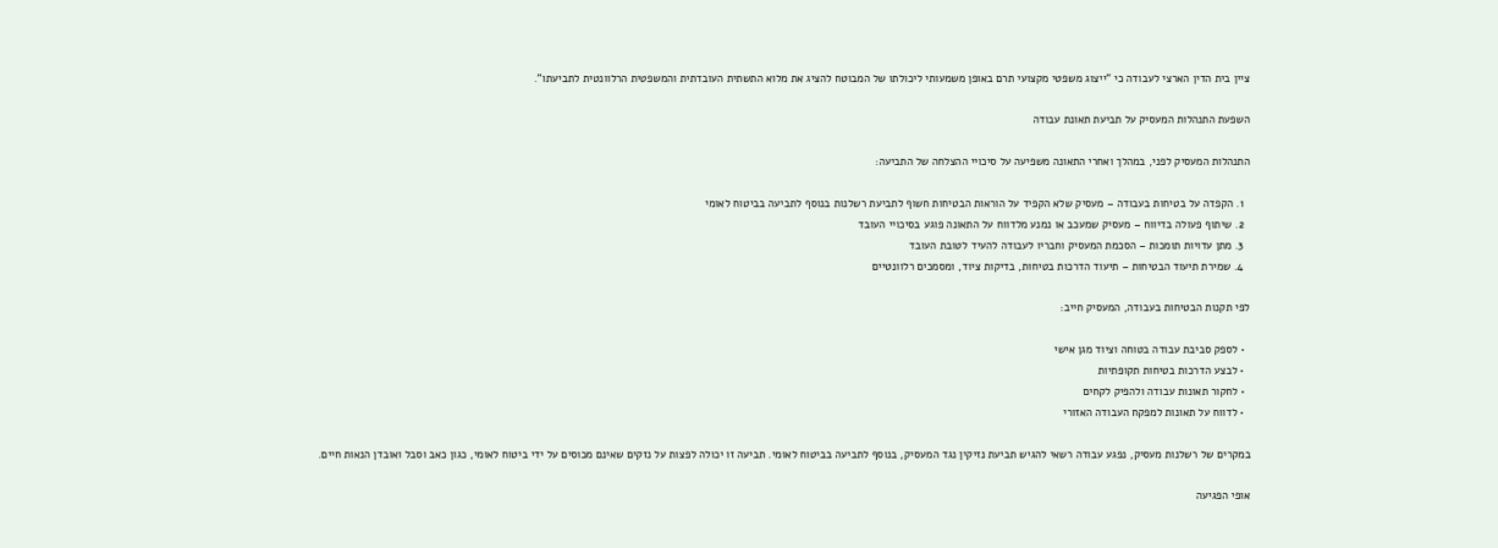ציין בית הדין הארצי לעבודה כי "ייצוג משפטי מקצועי תרם באופן משמעותי ליכולתו של המבוטח להציג את מלוא התשתית העובדתית והמשפטית הרלוונטית לתביעתו".

השפעת התנהלות המעסיק על תביעת תאונת עבודה

התנהלות המעסיק לפני, במהלך ואחרי התאונה משפיעה על סיכויי ההצלחה של התביעה:

  1. הקפדה על בטיחות בעבודה – מעסיק שלא הקפיד על הוראות הבטיחות חשוף לתביעת רשלנות בנוסף לתביעה בביטוח לאומי
  2. שיתוף פעולה בדיווח – מעסיק שמעכב או נמנע מלדווח על התאונה פוגע בסיכויי העובד
  3. מתן עדויות תומכות – הסכמת המעסיק וחבריו לעבודה להעיד לטובת העובד
  4. שמירת תיעוד הבטיחות – תיעוד הדרכות בטיחות, בדיקות ציוד, ומסמכים רלוונטיים

לפי תקנות הבטיחות בעבודה, המעסיק חייב:

  • לספק סביבת עבודה בטוחה וציוד מגן אישי
  • לבצע הדרכות בטיחות תקופתיות
  • לחקור תאונות עבודה ולהפיק לקחים
  • לדווח על תאונות למפקח העבודה האזורי

במקרים של רשלנות מעסיק, נפגע עבודה רשאי להגיש תביעת נזיקין נגד המעסיק, בנוסף לתביעה בביטוח לאומי. תביעה זו יכולה לפצות על נזקים שאינם מכוסים על ידי ביטוח לאומי, כגון כאב וסבל ואובדן הנאות חיים.

אופי הפגיעה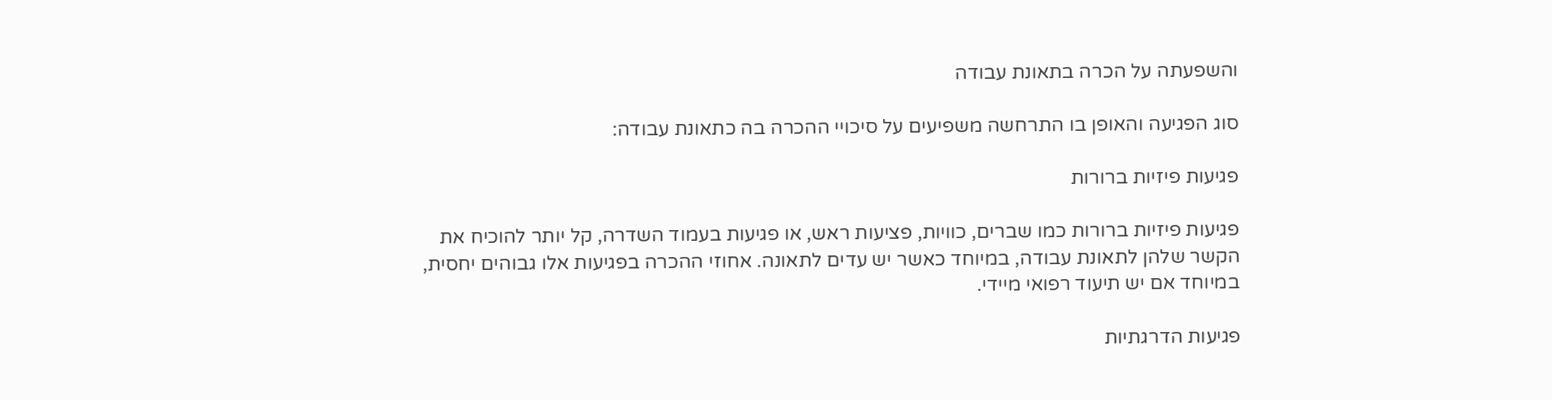והשפעתה על הכרה בתאונת עבודה

סוג הפגיעה והאופן בו התרחשה משפיעים על סיכויי ההכרה בה כתאונת עבודה:

פגיעות פיזיות ברורות

פגיעות פיזיות ברורות כמו שברים, כוויות, פציעות ראש, או פגיעות בעמוד השדרה, קל יותר להוכיח את הקשר שלהן לתאונת עבודה, במיוחד כאשר יש עדים לתאונה. אחוזי ההכרה בפגיעות אלו גבוהים יחסית, במיוחד אם יש תיעוד רפואי מיידי.

פגיעות הדרגתיות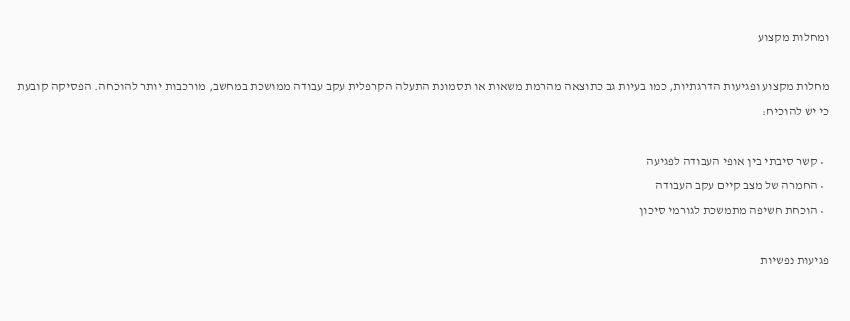ומחלות מקצוע

מחלות מקצוע ופגיעות הדרגתיות, כמו בעיות גב כתוצאה מהרמת משאות או תסמונת התעלה הקרפלית עקב עבודה ממושכת במחשב, מורכבות יותר להוכחה. הפסיקה קובעת כי יש להוכיח:

  • קשר סיבתי בין אופי העבודה לפגיעה
  • החמרה של מצב קיים עקב העבודה
  • הוכחת חשיפה מתמשכת לגורמי סיכון

פגיעות נפשיות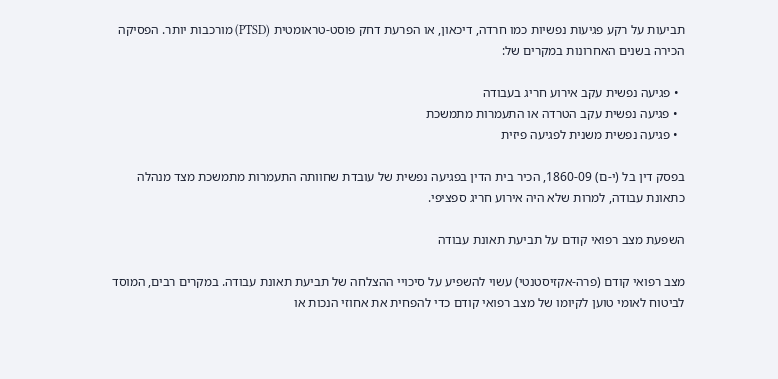תביעות על רקע פגיעות נפשיות כמו חרדה, דיכאון, או הפרעת דחק פוסט-טראומטית (PTSD) מורכבות יותר. הפסיקה הכירה בשנים האחרונות במקרים של:

  • פגיעה נפשית עקב אירוע חריג בעבודה
  • פגיעה נפשית עקב הטרדה או התעמרות מתמשכת
  • פגיעה נפשית משנית לפגיעה פיזית

בפסק דין בל (י-ם) 1860-09, הכיר בית הדין בפגיעה נפשית של עובדת שחוותה התעמרות מתמשכת מצד מנהלה כתאונת עבודה, למרות שלא היה אירוע חריג ספציפי.

השפעת מצב רפואי קודם על תביעת תאונת עבודה

מצב רפואי קודם (פרה-אקזיסטנטי) עשוי להשפיע על סיכויי ההצלחה של תביעת תאונת עבודה. במקרים רבים, המוסד לביטוח לאומי טוען לקיומו של מצב רפואי קודם כדי להפחית את אחוזי הנכות או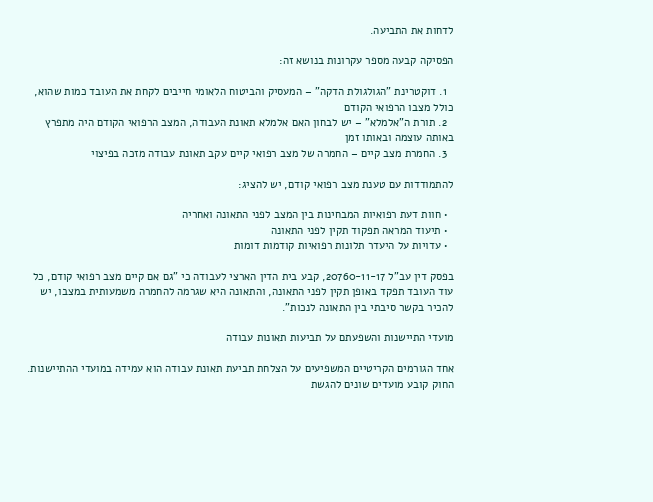לדחות את התביעה.

הפסיקה קבעה מספר עקרונות בנושא זה:

  1. דוקטרינת "הגולגולת הדקה" – המעסיק והביטוח הלאומי חייבים לקחת את העובד כמות שהוא, כולל מצבו הרפואי הקודם
  2. תורת ה"אלמלא" – יש לבחון האם אלמלא תאונת העבודה, המצב הרפואי הקודם היה מתפרץ באותה עוצמה ובאותו זמן
  3. החמרת מצב קיים – החמרה של מצב רפואי קיים עקב תאונת עבודה מזכה בפיצוי

להתמודדות עם טענת מצב רפואי קודם, יש להציג:

  • חוות דעת רפואיות המבחינות בין המצב לפני התאונה ואחריה
  • תיעוד המראה תפקוד תקין לפני התאונה
  • עדויות על היעדר תלונות רפואיות קודמות דומות

בפסק דין עב"ל 20760-11-17, קבע בית הדין הארצי לעבודה כי "גם אם קיים מצב רפואי קודם, כל עוד העובד תפקד באופן תקין לפני התאונה, והתאונה היא שגרמה להחמרה משמעותית במצבו, יש להכיר בקשר סיבתי בין התאונה לנכות".

מועדי התיישנות והשפעתם על תביעות תאונות עבודה

אחד הגורמים הקריטיים המשפיעים על הצלחת תביעת תאונת עבודה הוא עמידה במועדי ההתיישנות. החוק קובע מועדים שונים להגשת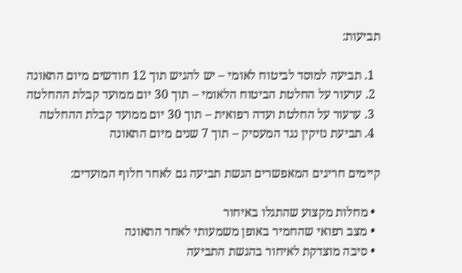תביעות:

  1. תביעה למוסד לביטוח לאומי – יש להגיש תוך 12 חודשים מיום התאונה
  2. ערעור על החלטת הביטוח הלאומי – תוך 30 יום ממועד קבלת ההחלטה
  3. ערעור על החלטת ועדה רפואית – תוך 30 יום ממועד קבלת ההחלטה
  4. תביעת נזיקין נגד המעסיק – תוך 7 שנים מיום התאונה

קיימים חריגים המאפשרים הגשת תביעה גם לאחר חלוף המועדים:

  • מחלות מקצוע שהתגלו באיחור
  • מצב רפואי שהחמיר באופן משמעותי לאחר התאונה
  • סיבה מוצדקת לאיחור בהגשת התביעה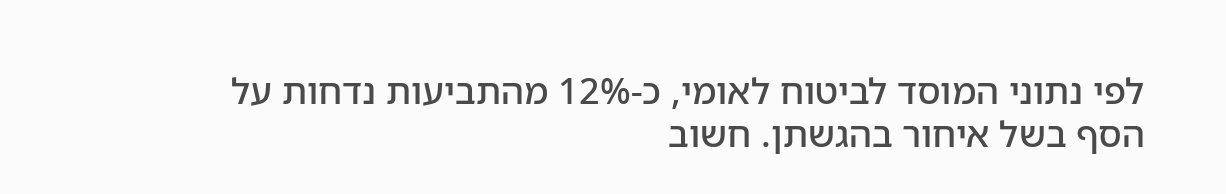לפי נתוני המוסד לביטוח לאומי, כ-12% מהתביעות נדחות על הסף בשל איחור בהגשתן. חשוב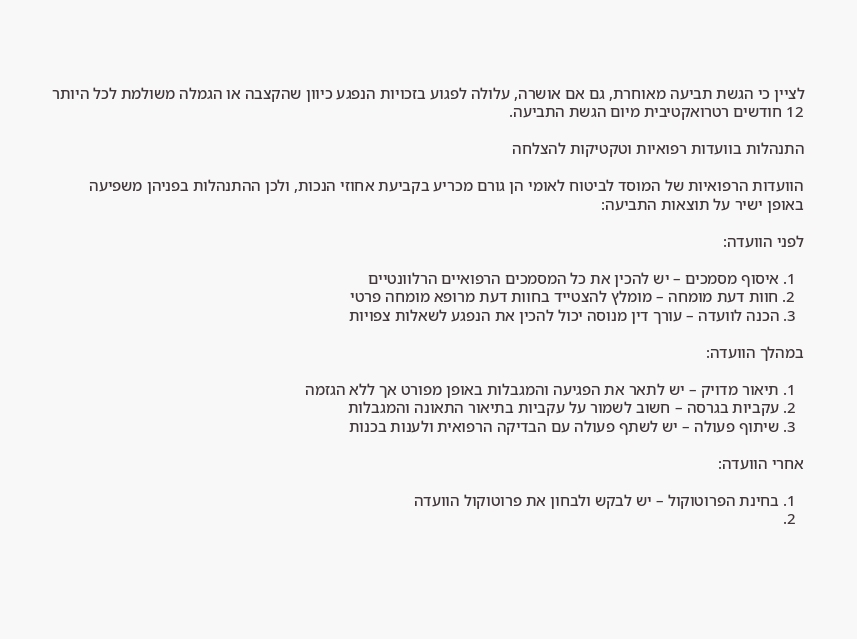לציין כי הגשת תביעה מאוחרת, גם אם אושרה, עלולה לפגוע בזכויות הנפגע כיוון שהקצבה או הגמלה משולמת לכל היותר 12 חודשים רטרואקטיבית מיום הגשת התביעה.

התנהלות בוועדות רפואיות וטקטיקות להצלחה

הוועדות הרפואיות של המוסד לביטוח לאומי הן גורם מכריע בקביעת אחוזי הנכות, ולכן ההתנהלות בפניהן משפיעה באופן ישיר על תוצאות התביעה:

לפני הוועדה:

  1. איסוף מסמכים – יש להכין את כל המסמכים הרפואיים הרלוונטיים
  2. חוות דעת מומחה – מומלץ להצטייד בחוות דעת מרופא מומחה פרטי
  3. הכנה לוועדה – עורך דין מנוסה יכול להכין את הנפגע לשאלות צפויות

במהלך הוועדה:

  1. תיאור מדויק – יש לתאר את הפגיעה והמגבלות באופן מפורט אך ללא הגזמה
  2. עקביות בגרסה – חשוב לשמור על עקביות בתיאור התאונה והמגבלות
  3. שיתוף פעולה – יש לשתף פעולה עם הבדיקה הרפואית ולענות בכנות

אחרי הוועדה:

  1. בחינת הפרוטוקול – יש לבקש ולבחון את פרוטוקול הוועדה
  2.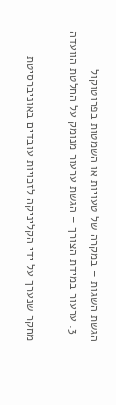הגשת השגות – במקרה של טעויות או השמטות בפרוטוקול
  3. ערעור במידת הצורך – הגשת ערעור מנומק על החלטת הוועדה

מחקר שנערך על ידי הקליניקה לזכויות עובדים באוניברסיטת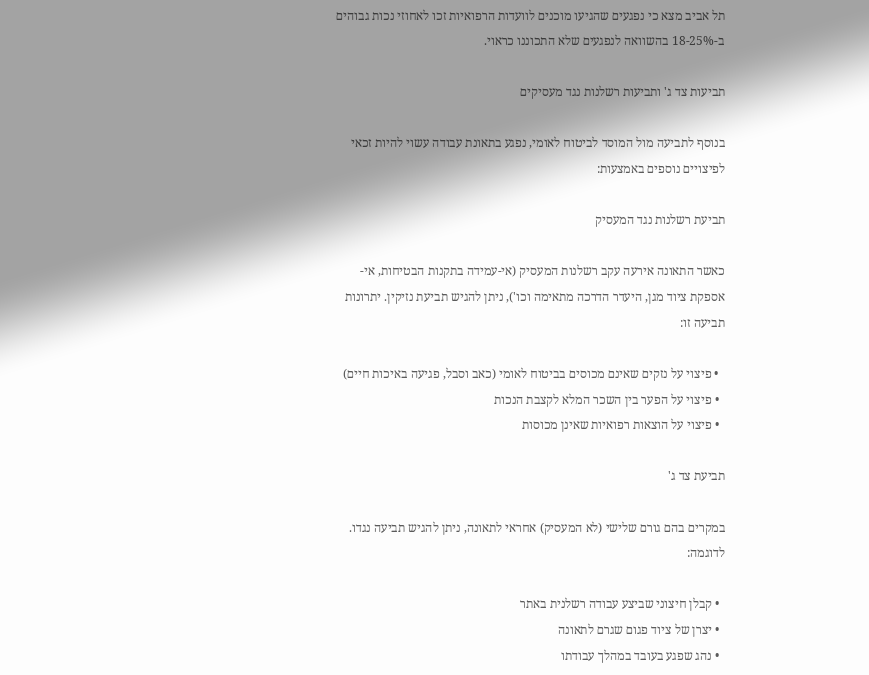תל אביב מצא כי נפגעים שהגיעו מוכנים לוועדות הרפואיות זכו לאחוזי נכות גבוהים ב-18-25% בהשוואה לנפגעים שלא התכוננו כראוי.

תביעות צד ג' ותביעות רשלנות נגד מעסיקים

בנוסף לתביעה מול המוסד לביטוח לאומי, נפגע בתאונת עבודה עשוי להיות זכאי לפיצויים נוספים באמצעות:

תביעת רשלנות נגד המעסיק

כאשר התאונה אירעה עקב רשלנות המעסיק (אי-עמידה בתקנות הבטיחות, אי-אספקת ציוד מגן, היעדר הדרכה מתאימה וכו'), ניתן להגיש תביעת נזיקין. יתרונות תביעה זו:

  • פיצוי על נזקים שאינם מכוסים בביטוח לאומי (כאב וסבל, פגיעה באיכות חיים)
  • פיצוי על הפער בין השכר המלא לקצבת הנכות
  • פיצוי על הוצאות רפואיות שאינן מכוסות

תביעת צד ג'

במקרים בהם גורם שלישי (לא המעסיק) אחראי לתאונה, ניתן להגיש תביעה נגדו. לדוגמה:

  • קבלן חיצוני שביצע עבודה רשלנית באתר
  • יצרן של ציוד פגום שגרם לתאונה
  • נהג שפגע בעובד במהלך עבודתו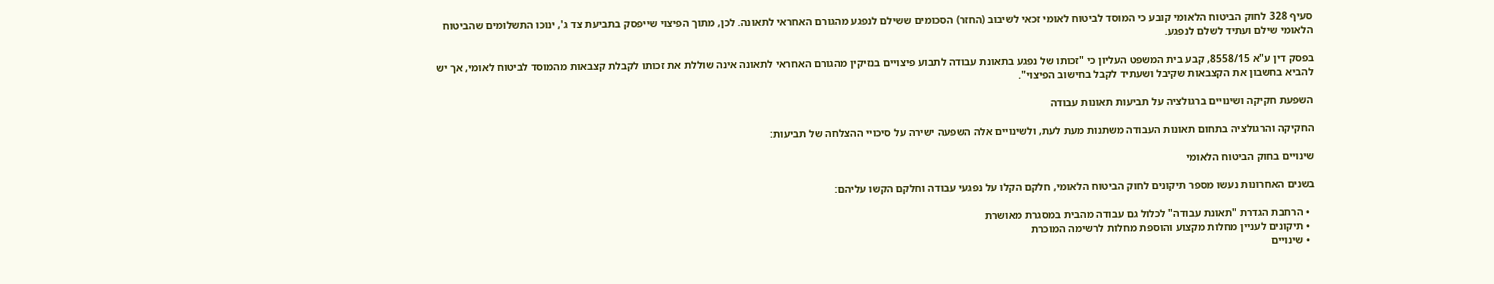סעיף 328 לחוק הביטוח הלאומי קובע כי המוסד לביטוח לאומי זכאי לשיבוב (החזר) הסכומים ששילם לנפגע מהגורם האחראי לתאונה. לכן, מתוך הפיצוי שייפסק בתביעת צד ג', ינוכו התשלומים שהביטוח הלאומי שילם ועתיד לשלם לנפגע.

בפסק דין ע"א 8558/15, קבע בית המשפט העליון כי "זכותו של נפגע בתאונת עבודה לתבוע פיצויים בנזיקין מהגורם האחראי לתאונה אינה שוללת את זכותו לקבלת קצבאות מהמוסד לביטוח לאומי, אך יש להביא בחשבון את הקצבאות שקיבל ושעתיד לקבל בחישוב הפיצוי".

השפעת חקיקה ושינויים ברגולציה על תביעות תאונות עבודה

החקיקה והרגולציה בתחום תאונות העבודה משתנות מעת לעת, ולשינויים אלה השפעה ישירה על סיכויי ההצלחה של תביעות:

שינויים בחוק הביטוח הלאומי

בשנים האחרונות נעשו מספר תיקונים לחוק הביטוח הלאומי, חלקם הקלו על נפגעי עבודה וחלקם הקשו עליהם:

  • הרחבת הגדרת "תאונת עבודה" לכלול גם עבודה מהבית במסגרת מאושרת
  • תיקונים לעניין מחלות מקצוע והוספת מחלות לרשימה המוכרת
  • שינויים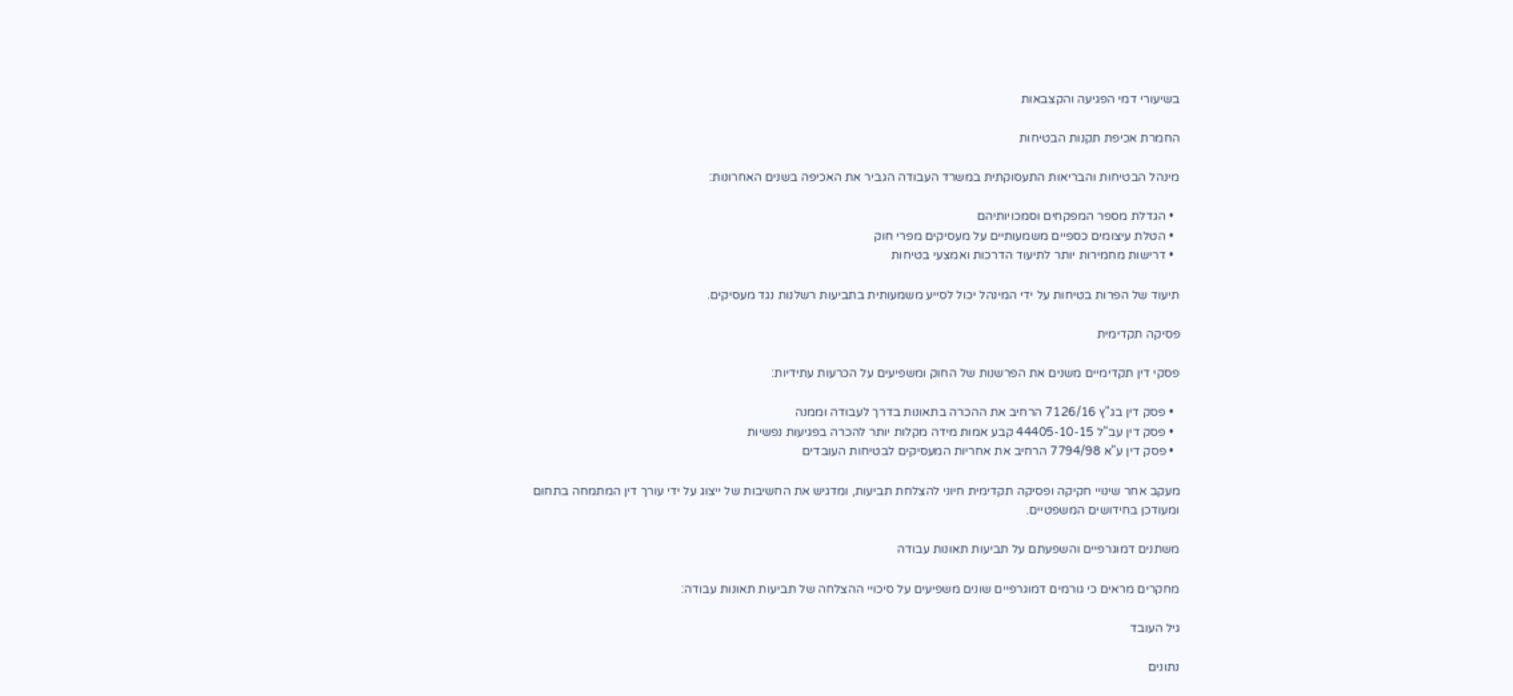בשיעורי דמי הפגיעה והקצבאות

החמרת אכיפת תקנות הבטיחות

מינהל הבטיחות והבריאות התעסוקתית במשרד העבודה הגביר את האכיפה בשנים האחרונות:

  • הגדלת מספר המפקחים וסמכויותיהם
  • הטלת עיצומים כספיים משמעותיים על מעסיקים מפרי חוק
  • דרישות מחמירות יותר לתיעוד הדרכות ואמצעי בטיחות

תיעוד של הפרות בטיחות על ידי המינהל יכול לסייע משמעותית בתביעות רשלנות נגד מעסיקים.

פסיקה תקדימית

פסקי דין תקדימיים משנים את הפרשנות של החוק ומשפיעים על הכרעות עתידיות:

  • פסק דין בג"ץ 7126/16 הרחיב את ההכרה בתאונות בדרך לעבודה וממנה
  • פסק דין עב"ל 44405-10-15 קבע אמות מידה מקלות יותר להכרה בפגיעות נפשיות
  • פסק דין ע"א 7794/98 הרחיב את אחריות המעסיקים לבטיחות העובדים

מעקב אחר שינויי חקיקה ופסיקה תקדימית חיוני להצלחת תביעות, ומדגיש את החשיבות של ייצוג על ידי עורך דין המתמחה בתחום ומעודכן בחידושים המשפטיים.

משתנים דמוגרפיים והשפעתם על תביעות תאונות עבודה

מחקרים מראים כי גורמים דמוגרפיים שונים משפיעים על סיכויי ההצלחה של תביעות תאונות עבודה:

גיל העובד

נתונים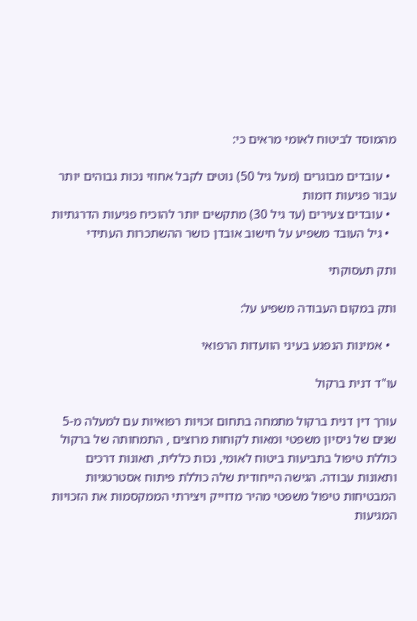מהמוסד לביטוח לאומי מראים כי:

  • עובדים מבוגרים (מעל גיל 50) נוטים לקבל אחוזי נכות גבוהים יותר עבור פגיעות דומות
  • עובדים צעירים (עד גיל 30) מתקשים יותר להוכיח פגיעות הדרגתיות
  • גיל העובד משפיע על חישוב אובדן כושר ההשתכרות העתידי

ותק תעסוקתי

ותק במקום העבודה משפיע על:

  • אמינות הנפגע בעיני הוועדות הרפואי

עו"ד דנית ברקול

עורך דין דנית ברקול מתמחה בתחום זכויות רפואיות עם למעלה מ-5 שנים של ניסיון משפטי ומאות לקוחות מרוצים , התמחותה של ברקול כוללת טיפול בתביעות ביטוח לאומי, נכות כללית, תאונות דרכים ותאונות עבודה. הגישה הייחודית שלה כוללת פיתוח אסטרטגיות המבטיחות טיפול משפטי מהיר מדוייק ויצירתי הממקסמות את הזכויות המגיעות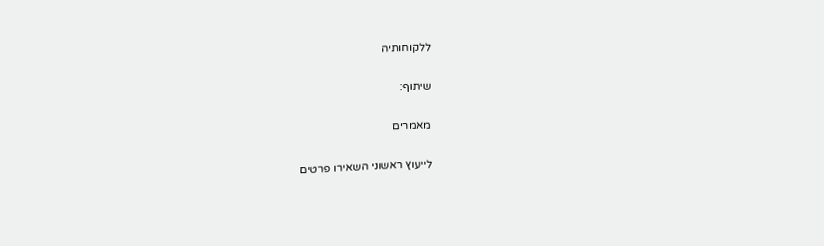ללקוחותיה

שיתוף:

מאמרים

לייעוץ ראשוני השאירו פרטים